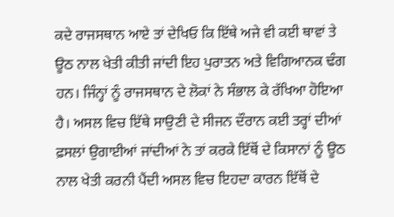ਕਦੇ ਰਾਜਸਥਾਨ ਆਏ ਤਾਂ ਦੇਖਿਓ ਕਿ ਇੱਥੇ ਅਜੇ ਵੀ ਕਈ ਥਾਵਾਂ ਤੇ ਊਠ ਨਾਲ ਖੇਤੀ ਕੀਤੀ ਜਾਂਦੀ ਇਹ ਪੁਰਾਤਨ ਅਤੇ ਵਿਗਿਆਨਕ ਢੰਗ ਹਨ। ਜਿੰਨ੍ਹਾਂ ਨੂੰ ਰਾਜਸਥਾਨ ਦੇ ਲੋਕਾਂ ਨੇ ਸੰਭਾਲ ਕੇ ਰੱਖਿਆ ਹੋਇਆ ਹੈ। ਅਸਲ ਵਿਚ ਇੱਥੇ ਸਾਉਣੀ ਦੇ ਸੀਜਨ ਦੌਰਾਨ ਕਈ ਤਰ੍ਹਾਂ ਦੀਆਂ ਫ਼ਸਲਾਂ ਉਗਾਈਆਂ ਜਾਂਦੀਆਂ ਨੇ ਤਾਂ ਕਰਕੇ ਇੱਥੋਂ ਦੇ ਕਿਸਾਨਾਂ ਨੂੰ ਊਠ ਨਾਲ ਖੇਤੀ ਕਰਨੀ ਪੈਂਦੀ ਅਸਲ ਵਿਚ ਇਹਦਾ ਕਾਰਨ ਇੱਥੋਂ ਦੇ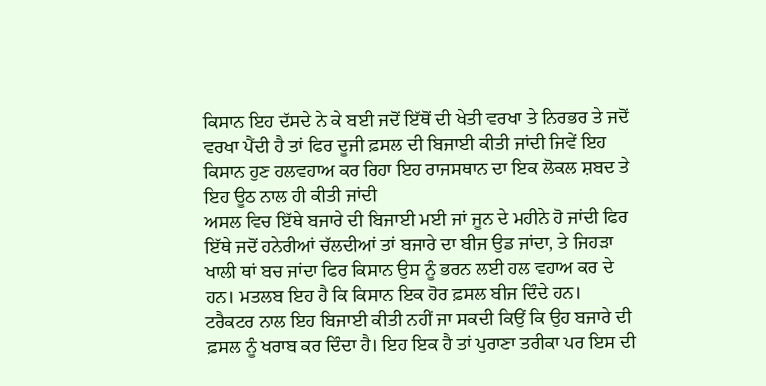ਕਿਸਾਨ ਇਹ ਦੱਸਦੇ ਨੇ ਕੇ ਬਈ ਜਦੋਂ ਇੱਥੋਂ ਦੀ ਖੇਤੀ ਵਰਖਾ ਤੇ ਨਿਰਭਰ ਤੇ ਜਦੋਂ ਵਰਖਾ ਪੈਂਦੀ ਹੈ ਤਾਂ ਫਿਰ ਦੂਜੀ ਫ਼ਸਲ ਦੀ ਬਿਜਾਈ ਕੀਤੀ ਜਾਂਦੀ ਜਿਵੇਂ ਇਹ ਕਿਸਾਨ ਹੁਣ ਹਲਵਹਾਅ ਕਰ ਰਿਹਾ ਇਹ ਰਾਜਸਥਾਨ ਦਾ ਇਕ ਲੋਕਲ ਸ਼ਬਦ ਤੇ ਇਹ ਊਠ ਨਾਲ ਹੀ ਕੀਤੀ ਜਾਂਦੀ
ਅਸਲ ਵਿਚ ਇੱਥੇ ਬਜਾਰੇ ਦੀ ਬਿਜਾਈ ਮਈ ਜਾਂ ਜੂਨ ਦੇ ਮਹੀਨੇ ਹੋ ਜਾਂਦੀ ਫਿਰ ਇੱਥੇ ਜਦੋਂ ਹਨੇਰੀਆਂ ਚੱਲਦੀਆਂ ਤਾਂ ਬਜਾਰੇ ਦਾ ਬੀਜ ਉਡ ਜਾਂਦਾ, ਤੇ ਜਿਹੜਾ ਖਾਲੀ ਥਾਂ ਬਚ ਜਾਂਦਾ ਫਿਰ ਕਿਸਾਨ ਉਸ ਨੂੰ ਭਰਨ ਲਈ ਹਲ ਵਹਾਅ ਕਰ ਦੇ ਹਨ। ਮਤਲਬ ਇਹ ਹੈ ਕਿ ਕਿਸਾਨ ਇਕ ਹੋਰ ਫ਼ਸਲ ਬੀਜ ਦਿੰਦੇ ਹਨ।
ਟਰੈਕਟਰ ਨਾਲ ਇਹ ਬਿਜਾਈ ਕੀਤੀ ਨਹੀਂ ਜਾ ਸਕਦੀ ਕਿਉਂ ਕਿ ਉਹ ਬਜਾਰੇ ਦੀ ਫ਼ਸਲ ਨੂੰ ਖਰਾਬ ਕਰ ਦਿੰਦਾ ਹੈ। ਇਹ ਇਕ ਹੈ ਤਾਂ ਪੁਰਾਣਾ ਤਰੀਕਾ ਪਰ ਇਸ ਦੀ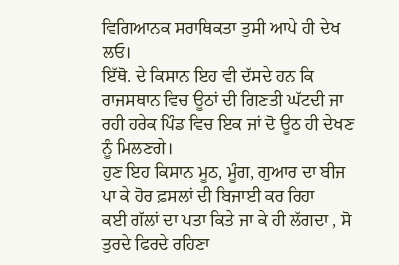ਵਿਗਿਆਨਕ ਸਰਾਥਿਕਤਾ ਤੁਸੀ ਆਪੇ ਹੀ ਦੇਖ ਲਓ।
ਇੱਥੋ. ਦੇ ਕਿਸਾਨ ਇਹ ਵੀ ਦੱਸਦੇ ਹਨ ਕਿ ਰਾਜਸਥਾਨ ਵਿਚ ਊਠਾਂ ਦੀ ਗਿਣਤੀ ਘੱਟਦੀ ਜਾ ਰਹੀ ਹਰੇਕ ਪਿੰਡ ਵਿਚ ਇਕ ਜਾਂ ਦੋ ਊਠ ਹੀ ਦੇਖਣ ਨੂੰ ਮਿਲਣਗੇ।
ਹੁਣ ਇਹ ਕਿਸਾਨ ਮੂਠ, ਮੂੰਗ, ਗੁਆਰ ਦਾ ਬੀਜ ਪਾ ਕੇ ਹੋਰ ਫ਼ਸਲਾਂ ਦੀ ਬਿਜਾਈ ਕਰ ਰਿਹਾ
ਕਈ ਗੱਲਾਂ ਦਾ ਪਤਾ ਕਿਤੇ ਜਾ ਕੇ ਹੀ ਲੱਗਦਾ , ਸੋ ਤੁਰਦੇ ਫਿਰਦੇ ਰਹਿਣਾ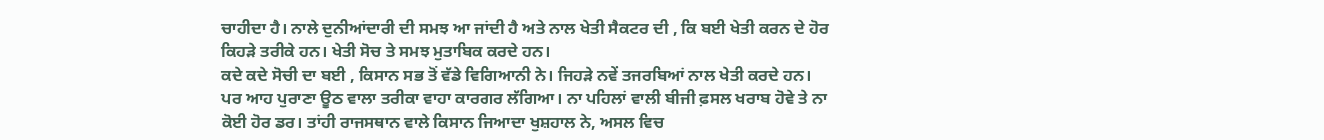ਚਾਹੀਦਾ ਹੈ। ਨਾਲੇ ਦੁਨੀਆਂਦਾਰੀ ਦੀ ਸਮਝ ਆ ਜਾਂਦੀ ਹੈ ਅਤੇ ਨਾਲ ਖੇਤੀ ਸੈਕਟਰ ਦੀ , ਕਿ ਬਈ ਖੇਤੀ ਕਰਨ ਦੇ ਹੋਰ ਕਿਹੜੇ ਤਰੀਕੇ ਹਨ। ਖੇਤੀ ਸੋਚ ਤੇ ਸਮਝ ਮੁਤਾਬਿਕ ਕਰਦੇ ਹਨ।
ਕਦੇ ਕਦੇ ਸੋਚੀ ਦਾ ਬਈ , ਕਿਸਾਨ ਸਭ ਤੋਂ ਵੱਡੇ ਵਿਗਿਆਨੀ ਨੇ। ਜਿਹੜੇ ਨਵੇਂ ਤਜਰਬਿਆਂ ਨਾਲ ਖੇਤੀ ਕਰਦੇ ਹਨ। ਪਰ ਆਹ ਪੁਰਾਣਾ ਊਠ ਵਾਲਾ ਤਰੀਕਾ ਵਾਹਾ ਕਾਰਗਰ ਲੱਗਿਆ। ਨਾ ਪਹਿਲਾਂ ਵਾਲੀ ਬੀਜੀ ਫ਼ਸਲ ਖਰਾਬ ਹੋਵੇ ਤੇ ਨਾ ਕੋਈ ਹੋਰ ਡਰ। ਤਾਂਹੀ ਰਾਜਸਥਾਨ ਵਾਲੇ ਕਿਸਾਨ ਜਿਆਦਾ ਖੁਸ਼ਹਾਲ ਨੇ, ਅਸਲ ਵਿਚ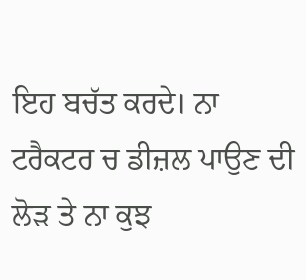ਇਹ ਬਚੱਤ ਕਰਦੇ। ਨਾ ਟਰੈਕਟਰ ਚ ਡੀਜ਼ਲ ਪਾਉਣ ਦੀ ਲੋੜ ਤੇ ਨਾ ਕੁਝ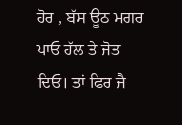ਹੋਰ , ਬੱਸ ਊਠ ਮਗਰ ਪਾਓ ਹੱਲ ਤੇ ਜੋਤ ਦਿਓ। ਤਾਂ ਫਿਰ ਜੈ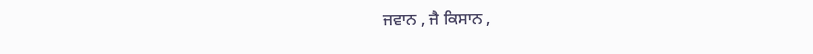ਜਵਾਨ , ਜੈ ਕਿਸਾਨ ,